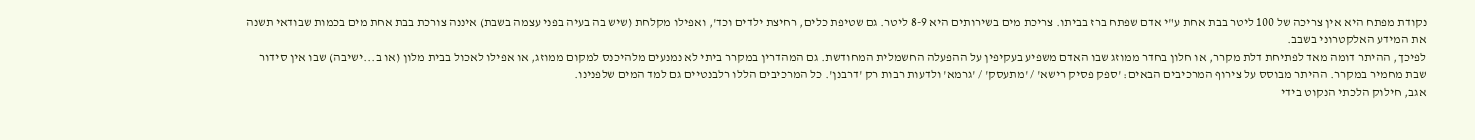נקודת מפתח היא אין צריכה של 100 ליטר בבת אחת ע"י אדם שפתח ברז בביתו. צריכת מים בשירותים היא 8-9 ליטר. גם שטיפת כלים, רחיצת ילדים וכד', ואפילו מקלחת (שיש בה בעיה בפני עצמה בשבת) איננה צורכת בבת אחת מים בכמות שבודאי תשנה את המידע האלקטרוני בשבב.
לפיכך, ההיתר דומה מאד לפתיחת דלת מקרר, או חלון בחדר ממוזג שבו האדם משפיע בעקיפין על ההפעלה החשמלית המחודשת. גם המהדרין במקרר ביתי לא נמנעים מלהיכנס למקום ממוזג, או אפילו לאכול בבית מלון (או ב...ישיבה) שבו אין סידור שבת מחמיר במקרר. ההיתר מבוסס על צירוף המרכיבים הבאים: 'ספק פסיק רישא' / 'מתעסק' / 'גרמא' ולדעות רבות רק 'דרבנן'. כל המרכיבים הללו רלבנטיים גם למד המים שלפנינו.
אגב, חילוק הלכתי הנקוט בידי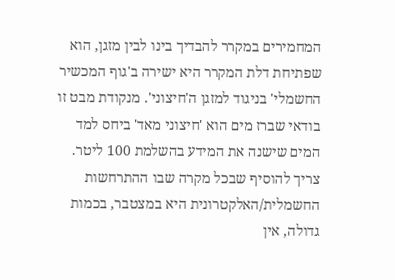המחמירים במקרר להבדיך בינו לבין מזגן, הוא שפתיחת דלת המקרר היא ישירה ב'גוף המכשיר החשמלי' בניגוד למזגן ה'חיצוני'. מנקודת מבט זו בודאי שברז מים הוא 'חיצוני מאד' ביחס למד המים שישנה את המידע בהשלמת 100 ליטר.
צריך להוסיף שבכל מקרה שבו ההתרחשות החשמלית/האלקטרונית היא במצטבר, בכמות גדולה, אין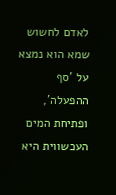לאדם לחשוש שמא הוא נמצא על 'סף ההפעלה', ופתיחת המים העכשווית היא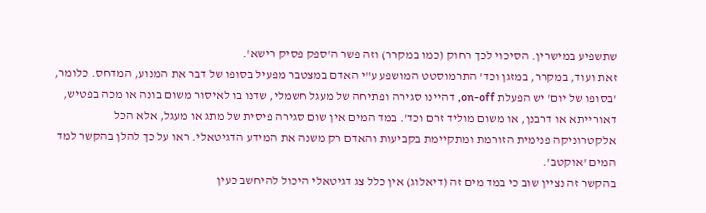שתשפיע במישרין. הסיכוי לכך רחוק (כמו במקרר) וזה פשר ה'ספק פסיק רישא'.
זאת ועוד, במקרר, במזגן וכד' התרמוסטט המושפע ע"י האדם במצטבר מפעיל בסופו של דבר את המנוע, המדחס. כלומר, 'בסופו של יום' יש הפעלת on-off, דהיינו סגירה ופתיחה של מעגל חשמלי, שדנו בו לאיסור משום בונה או מכה בפטיש, דאורייתא או דרבנן, או משום מוליד זרם וכד'. במד המים אין שום סגירה פיסית של מתג או מעגל, אלא הכל אלקטרוניקה פנימית הזורמת ומתקיימת בקביעות והאדם רק משנה את המידע הדגיטאלי. ראו על כך להלן בהקשר למד המים 'אוקטב'.
בהקשר זה נציין שוב כי במד מים זה (דיאלוג) אין כלל צג דגיטאלי היכול להיחשב כעין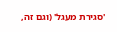'סגירת מעגל' (וגם זה,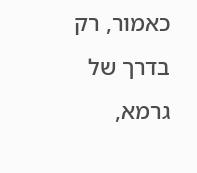כאמור, רק בדרך של גרמא,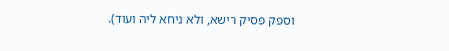וספק פסיק רישא, ולא ניחא ליה ועוד).